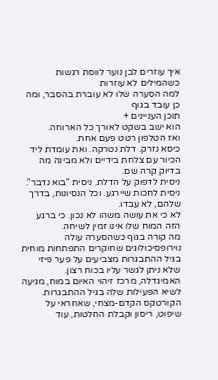איך עוזרים לבן נוער לווסת רגשות כשהמילים לא עוזרות
למה הסערה שלו לא עוברת בהסבר, ומה כן עובד בגוף
תוכן העניינים +
הוא ישב בשקט לאורך כל הארוחה.
ואז הטלפון רטט פעם אחת.
כיסא נזרק. דלת נטרקה. ואת עומדת ליד הכיור עם צלחת בידיים ולא מבינה מה בדיוק קרה שם.
ניסית לדפוק על הדלת. ניסית "בוא נדבר". ניסית לחכות שיירגע. וכל הנסיונות, בדרך שלהם, לא עבדו.
לא כי את עושה משהו לא נכון. כי ברגע הזה המוח שלו אינו זמין לשיחה.
מה קורה בגוף כשהסערה עולה
נוירופסיכולוגים שחוקרים התפתחות מוחית בגיל ההתבגרות מצביעים על פער פיזי שלא ניתן לגשר עליו בכוח רצון.
האמיגדלה, מרכז זיהוי האיום במוח, מגיעה לשיא הפעילות שלה בגיל ההתבגרות. הקורטקס הקדם-מצחי, שאחראי על שיפוט, ריסון וקבלת החלטות, עוד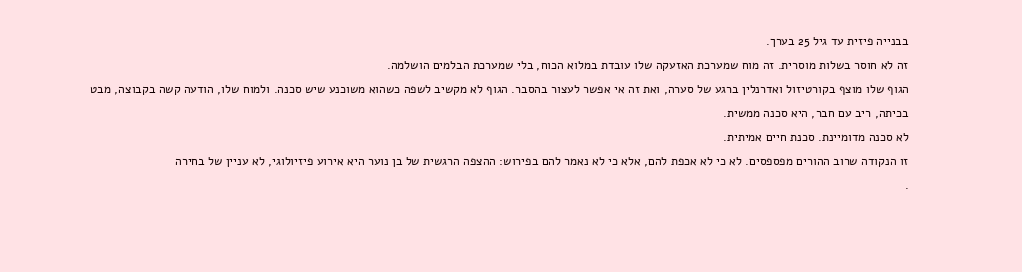בבנייה פיזית עד גיל 25 בערך.
זה לא חוסר בשלות מוסרית. זה מוח שמערכת האזעקה שלו עובדת במלוא הכוח, בלי שמערכת הבלמים הושלמה.
הגוף שלו מוצף בקורטיזול ואדרנלין ברגע של סערה, ואת זה אי אפשר לעצור בהסבר. הגוף לא מקשיב לשפה כשהוא משוכנע שיש סכנה. ולמוח שלו, הודעה קשה בקבוצה, מבט בכיתה, ריב עם חבר, היא סכנה ממשית.
לא סכנה מדומיינת. סכנת חיים אמיתית.
זו הנקודה שרוב ההורים מפספסים. לא כי לא אכפת להם, אלא כי לא נאמר להם בפירוש: ההצפה הרגשית של בן נוער היא אירוע פיזיולוגי, לא עניין של בחירה
.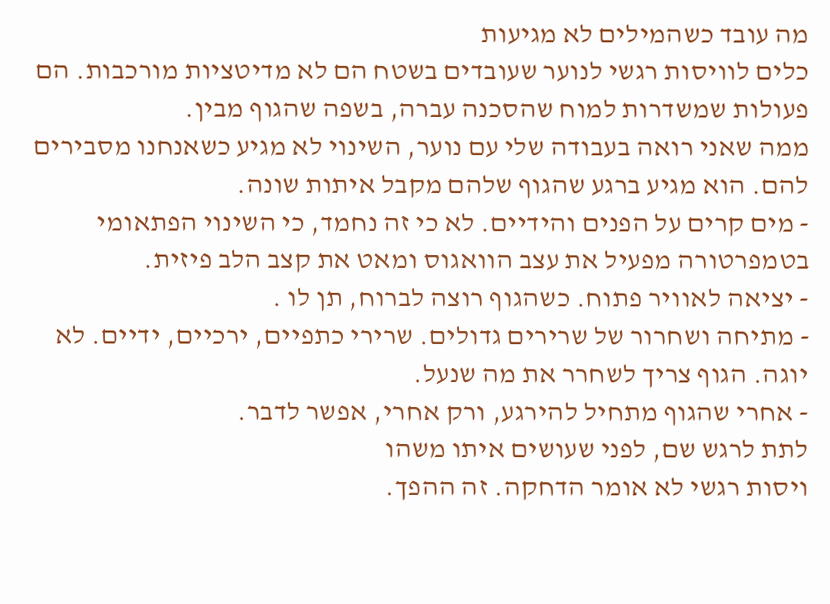מה עובד כשהמילים לא מגיעות
כלים לוויסות רגשי לנוער שעובדים בשטח הם לא מדיטציות מורכבות. הם פעולות שמשדרות למוח שהסכנה עברה, בשפה שהגוף מבין.
ממה שאני רואה בעבודה שלי עם נוער, השינוי לא מגיע כשאנחנו מסבירים להם. הוא מגיע ברגע שהגוף שלהם מקבל איתות שונה.
- מים קרים על הפנים והידיים. לא כי זה נחמד, כי השינוי הפתאומי בטמפרטורה מפעיל את עצב הוואגוס ומאט את קצב הלב פיזית.
- יציאה לאוויר פתוח. כשהגוף רוצה לברוח, תן לו .
- מתיחה ושחרור של שרירים גדולים. שרירי כתפיים, ירכיים, ידיים. לא יוגה. הגוף צריך לשחרר את מה שנעל.
- אחרי שהגוף מתחיל להירגע, ורק אחרי, אפשר לדבר.
לתת לרגש שם, לפני שעושים איתו משהו
ויסות רגשי לא אומר הדחקה. זה ההפך.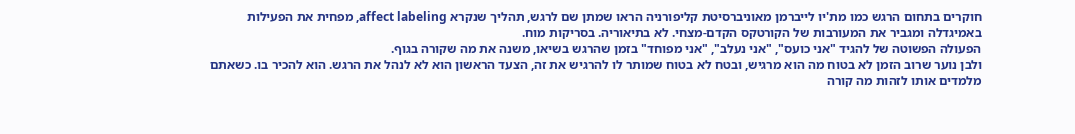חוקרים בתחום הרגש כמו מת'יו לייברמן מאוניברסיטת קליפורניה הראו שמתן שם לרגש, תהליך שנקרא affect labeling, מפחית את הפעילות באמיגדלה ומגביר את המעורבות של הקורטקס הקדם-מצחי. לא בתיאוריה. בסריקות מוח.
הפעולה הפשוטה של להגיד "אני כועס", "אני נעלב", "אני מפוחד" בזמן שהרגש בשיאו, משנה את מה שקורה בגוף.
ולבן נוער שרוב הזמן לא בטוח מה הוא מרגיש, ובטח לא בטוח שמותר לו להרגיש את זה, הצעד הראשון הוא לא לנהל את הרגש. הוא להכיר בו. כשאתם מלמדים אותו לזהות מה קורה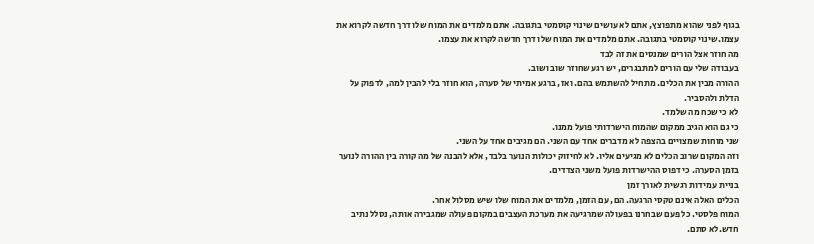בגוף לפני שהוא מתפוצץ, אתם לא עושים שינוי קוסמטי בתגובה. אתם מלמדים את המוח שלו דרך חדשה לקרוא את עצמו.שינוי קוסמטי בתגובה. אתם מלמדים את המוח שלו דרך חדשה לקרוא את עצמו.
מה חוזר אצל הורים שמנסים את זה לבד
בעבודה שלי עם הורים למתבגרים, יש רגע שחוזר שוב ושוב.
ההורה מבין את הכלים. מתחיל להשתמש בהם. ואז, ברגע אמיתי של סערה, הוא חוזר בלי להבין למה, לדפוק על הדלת ולהסביר.
לא כי שכח מה שלמד.
כי גם הוא הגיב ממקום שהמוח הישרדותי פועל ממנו.
שני מוחות שמצויים בהצפה לא מדברים אחד עם השני. הם מגיבים אחד על השני.
וזה המקום שרוב הכלים לא מגיעים אליו. לא לחיזוק יכולות הנוער בלבד, אלא להבנה של מה קורה בין ההורה לנוער בזמן הסערה. כי דפוס ההישרדות פועל משני הצדדים.
בניית עמידות רגשית לאורך זמן
הכלים האלה אינם טקסי הרגעה. הם, עם הזמן, מלמדים את המוח שלו שיש מסלול אחר.
המוח פלסטי. כל פעם שבחרנו בפעולה שמרגיעה את מערכת העצבים במקום פעולה שמגבירה אותה, נסלל נתיב חדש.לא סתם.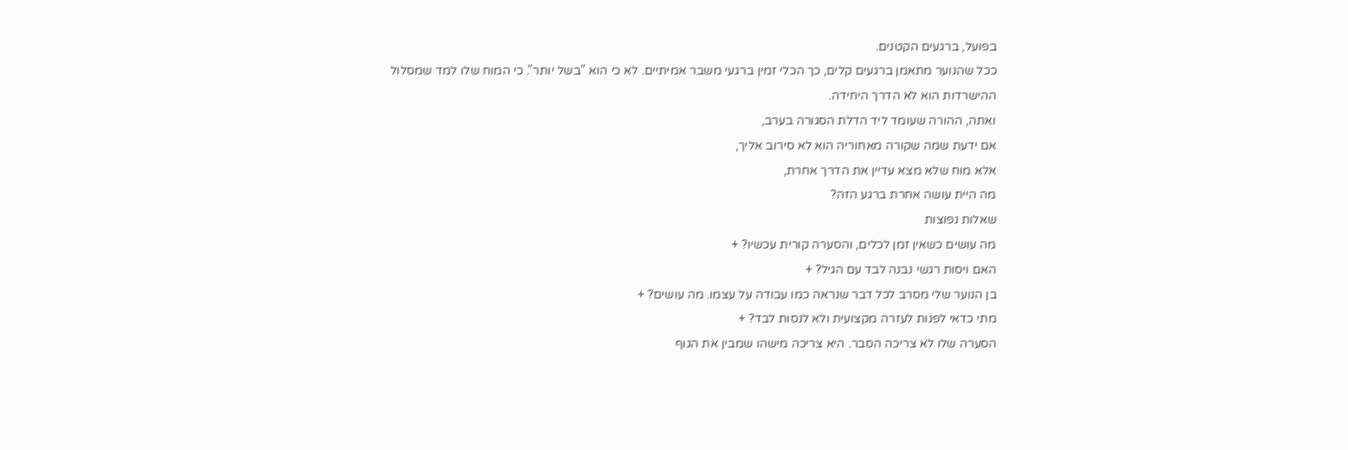בפועל, ברגעים הקטנים.
ככל שהנוער מתאמן ברגעים קלים, כך הכלי זמין ברגעי משבר אמיתיים. לא כי הוא "בשל יותר". כי המוח שלו למד שמסלול ההישרדות הוא לא הדרך היחידה.
ואתה, ההורה שעומד ליד הדלת הסגורה בערב,
אם ידעת שמה שקורה מאחוריה הוא לא סירוב אליך,
אלא מוח שלא מצא עדיין את הדרך אחרת,
מה היית עושה אחרת ברגע הזה?
שאלות נפוצות
מה עושים כשאין זמן לכלים, והסערה קורית עכשיו? +
האם ויסות רגשי נבנה לבד עם הגיל? +
בן הנוער שלי מסרב לכל דבר שנראה כמו עבודה על עצמו. מה עושים? +
מתי כדאי לפנות לעזרה מקצועית ולא לנסות לבד? +
הסערה שלו לא צריכה הסבר. היא צריכה מישהו שמבין את הגוף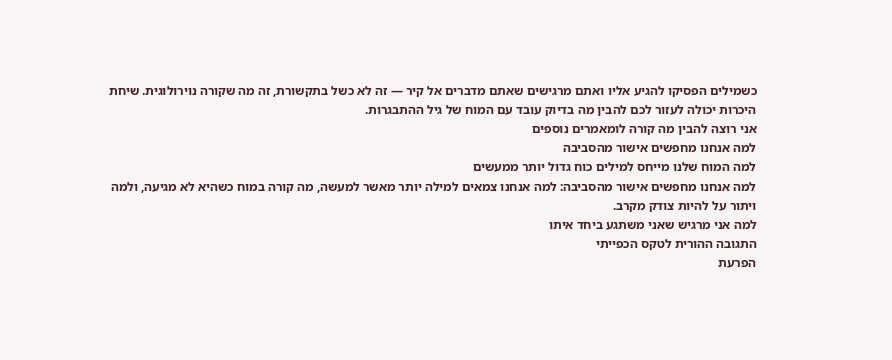כשמילים הפסיקו להגיע אליו ואתם מרגישים שאתם מדברים אל קיר — זה לא כשל בתקשורת, זה מה שקורה נוירולוגית. שיחת היכרות יכולה לעזור לכם להבין מה בדיוק עובד עם המוח של גיל ההתבגרות.
אני רוצה להבין מה קורה לומאמרים נוספים
למה אנחנו מחפשים אישור מהסביבה
למה המוח שלנו מייחס למילים כוח גדול יותר ממעשים
למה אנחנו מחפשים אישור מהסביבה: למה אנחנו צמאים למילה יותר מאשר למעשה, מה קורה במוח כשהיא לא מגיעה, ולמה ויתור על להיות צודק מקרב.
למה אני מרגיש שאני משתגע ביחד איתו
התגובה ההורית לטקס הכפייתי
הפרעת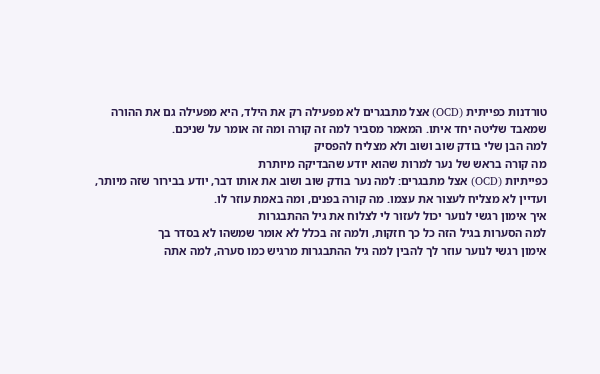טורדנות כפייתית (OCD) אצל מתבגרים לא מפעילה רק את הילד, היא מפעילה גם את ההורה שמאבד שליטה יחד איתו. המאמר מסביר למה זה קורה ומה זה אומר על שניכם.
למה הבן שלי בודק שוב ושוב ולא מצליח להפסיק
מה קורה בראש של נער למרות שהוא יודע שהבדיקה מיותרת
כפייתיות (OCD) אצל מתבגרים: למה נער בודק שוב ושוב את אותו דבר, יודע בבירור שזה מיותר, ועדיין לא מצליח לעצור את עצמו. מה קורה בפנים, ומה באמת עוזר לו.
איך אימון רגשי לנוער יכול לעזור לי לצלוח את גיל ההתבגרות
למה הסערות בגיל הזה כל כך חזקות, ולמה זה בכלל לא אומר שמשהו לא בסדר בך
אימון רגשי לנוער עוזר לך להבין למה גיל ההתבגרות מרגיש כמו סערה, למה אתה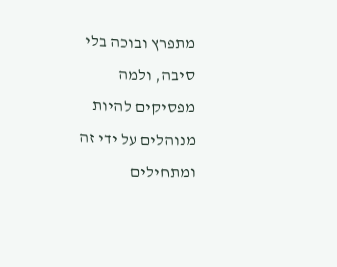מתפרץ ובוכה בלי סיבה, ולמה מפסיקים להיות מנוהלים על ידי זה ומתחילים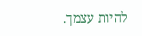להיות עצמך.